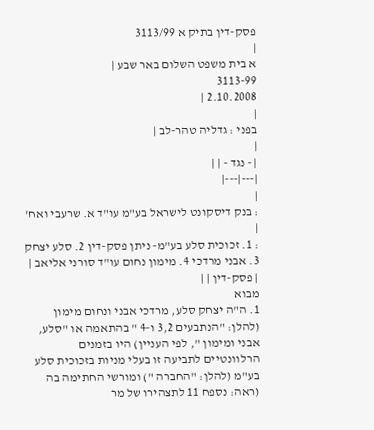פסק-דין בתיק א 3113/99
|
א בית משפט השלום באר שבע |
3113-99
2.10.2008 |
|
בפני : גדליה טהר-לב |
|
| - נגד - | |
|---|---|
|
: בנק דיסקונט לישראל בע"מ עו"ד א. שרעבי ואח' |
: 1. זכוכית סלע בע"מ- ניתן פסק-דין 2. סלע יצחק 3. אבני מרדכי 4. מימון נחום עו"ד סורני אליאב |
| פסק-דין | |
מבוא
1. ה"ה יצחק סלע, מרדכי אבני ונחום מימון (להלן: "הנתבעים 3,2 ו-4 " בהתאמה או "סלע, אבני ומימון ", לפי העניין) היו בזמנים הרלוונטיים לתביעה זו בעלי מניות בזכוכית סלע בע"מ (להלן: "החברה ") ומורשי החתימה בה (ראה: נספח 11 לתצהירו של מר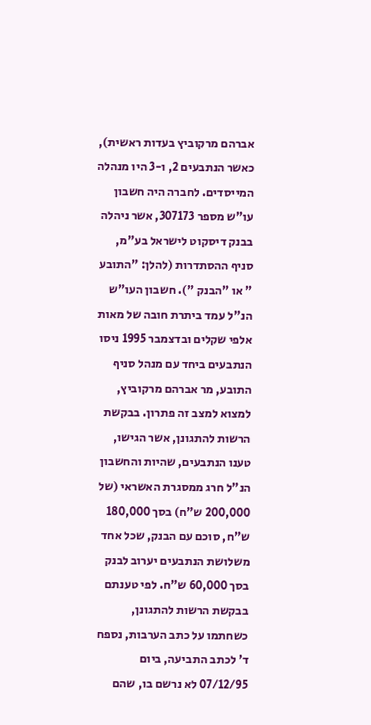אברהם מרקוביץ בעדות ראשית), כאשר הנתבעים 2, ו-3 היו מנהלה המייסדים. לחברה היה חשבון עו"ש מספר 307173, אשר ניהלה בבנק דיסקוט לישראל בע"מ, סניף ההסתדרות (להלן: "התובע " או "הבנק "). חשבון העו"ש הנ"ל עמד ביתרת חובה של מאות אלפי שקלים ובדצמבר 1995 ניסו הנתבעים ביחד עם מנהל סניף התובע, מר אברהם מרקוביץ, למצוא למצב זה פתרון. בבקשת הרשות להתגונן, אשר הגישו, טענו הנתבעים, שהיות והחשבון הנ"ל חרג ממסגרת האשראי (של 200,000 ש"ח) בסך 180,000 ש"ח, סוכם עם הבנק, שכל אחד משלושת הנתבעים יערוב לבנק בסך 60,000 ש"ח. לפי טענתם בבקשת הרשות להתגונן, כשחתמו על כתב הערבות, נספח ד' לכתב התביעה, ביום 07/12/95 לא נרשם בו, שהם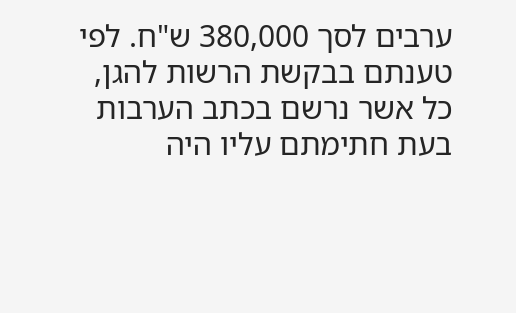ערבים לסך 380,000 ש"ח. לפי טענתם בבקשת הרשות להגן, כל אשר נרשם בכתב הערבות בעת חתימתם עליו היה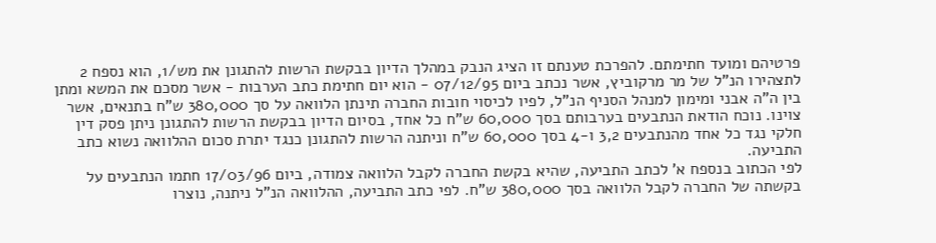פרטיהם ומועד חתימתם. להפרכת טענתם זו הציג הנבק במהלך הדיון בבקשת הרשות להתגונן את מש/1, הוא נספח 2 לתצהירו הנ"ל של מר מרקוביץ, אשר נכתב ביום 07/12/95 - הוא יום חתימת כתב הערבות - אשר מסכם את המשא ומתן בין ה"ה אבני ומימון למנהל הסניף הנ"ל, לפיו לכיסוי חובות החברה תינתן הלוואה על סך 380,000 ש"ח בתנאים, אשר צוינו. נוכח הודאת הנתבעים בערבותם בסך 60,000 ש"ח כל אחד, בסיום הדיון בבקשת הרשות להתגונן ניתן פסק דין חלקי נגד כל אחד מהנתבעים 3,2 ו-4 בסך 60,000 ש"ח וניתנה הרשות להתגונן כנגד יתרת סכום ההלוואה נשוא כתב התביעה.
לפי הכתוב בנספח א' לכתב התביעה, שהיא בקשת החברה לקבל הלוואה צמודה, ביום 17/03/96 חתמו הנתבעים על בקשתה של החברה לקבל הלוואה בסך 380,000 ש"ח. לפי כתב התביעה, ההלוואה הנ"ל ניתנה, נוצרו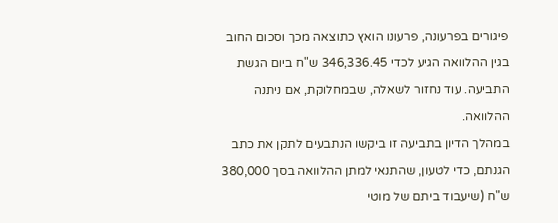פיגורים בפרעונה, פרעונו הואץ כתוצאה מכך וסכום החוב בגין ההלוואה הגיע לכדי 346,336.45 ש"ח ביום הגשת התביעה. עוד נחזור לשאלה, שבמחלוקת, אם ניתנה ההלוואה.
במהלך הדיון בתביעה זו ביקשו הנתבעים לתקן את כתב הגנתם, כדי לטעון, שהתנאי למתן ההלוואה בסך 380,000 ש"ח (שיעבוד ביתם של מוטי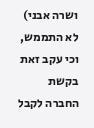ושרה אבני) לא התממש, וכי עקב זאת בקשת החברה לקבל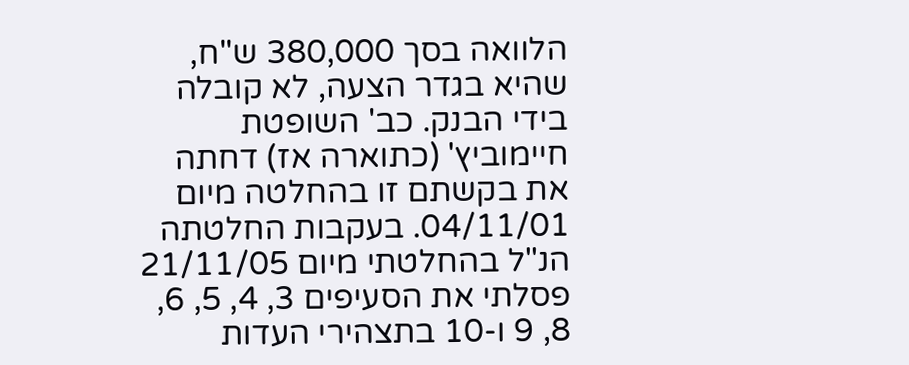הלוואה בסך 380,000 ש"ח, שהיא בגדר הצעה, לא קובלה בידי הבנק. כב' השופטת חיימוביץ' (כתוארה אז) דחתה את בקשתם זו בהחלטה מיום 04/11/01. בעקבות החלטתה הנ"ל בהחלטתי מיום 21/11/05 פסלתי את הסעיפים 3, 4, 5, 6, 8, 9 ו-10 בתצהירי העדות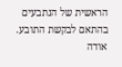הראשית של הנתבעים בהתאם לבקשת התובע.
אודה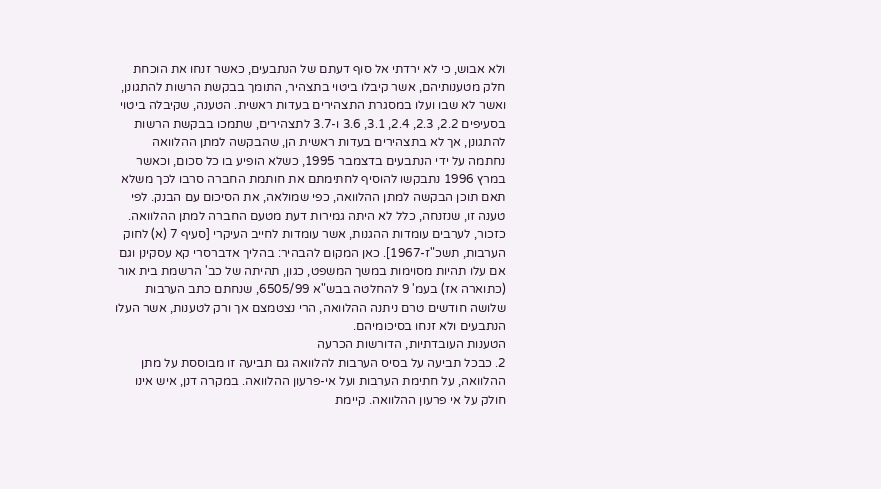ולא אבוש, כי לא ירדתי אל סוף דעתם של הנתבעים, כאשר זנחו את הוכחת חלק מטענותיהם, אשר קיבלו ביטוי בתצהיר, התומך בבקשת הרשות להתגונן, ואשר לא שבו ועלו במסגרת התצהירים בעדות ראשית. הטענה, שקיבלה ביטוי בסעיפים 2.2, 2.3, 2.4, 3.1, 3.6 ו-3.7 לתצהירים, שתמכו בבקשת הרשות להתגונן, אך לא בתצהירים בעדות ראשית הן, שהבקשה למתן ההלוואה נחתמה על ידי הנתבעים בדצמבר 1995, כשלא הופיע בו כל סכום, וכאשר במרץ 1996 נתבקשו להוסיף לחתימתם את חותמת החברה סרבו לכך משלא תאם תוכן הבקשה למתן ההלוואה, כפי שמולאה, את הסיכום עם הבנק. לפי טענה זו, שנזנחה, כלל לא היתה גמירות דעת מטעם החברה למתן ההלוואה. כזכור, לערבים עומדות ההגנות, אשר עומדות לחייב העיקרי [סעיף 7 (א) לחוק הערבות, תשכ"ז-1967]. כאן המקום להבהיר: בהליך אדברסרי קא עסקינן וגם אם עלו תהיות מסוימות במשך המשפט, כגון, תהיתה של כב' הרשמת בית אור (כתוארה אז) בעמ' 9 להחלטה בבש"א 6505/99, שנחתם כתב הערבות שלושה חודשים טרם ניתנה ההלוואה, הרי נצטמצם אך ורק לטענות, אשר העלו הנתבעים ולא זנחו בסיכומיהם.
הטענות העובדתיות, הדורשות הכרעה
2. כבכל תביעה על בסיס הערבות להלוואה גם תביעה זו מבוססת על מתן ההלוואה, על חתימת הערבות ועל אי-פרעון ההלוואה. במקרה דנן, איש אינו חולק על אי פרעון ההלוואה. קיימת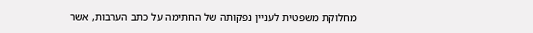מחלוקת משפטית לעניין נפקותה של החתימה על כתב הערבות, אשר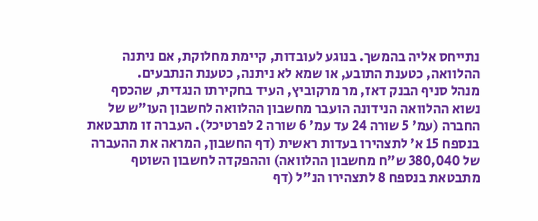נתייחס אליה בהמשך. בנוגע לעובדות, קיימת מחלוקת, אם ניתנה ההלוואה, כטענת התובע, או שמא לא ניתנה, כטענת הנתבעים.
מנהל סניף הבנק דאז, מר מרקוביץ, העיד בחקירתו הנגדית, שהכסף נשוא ההלוואה הנידונה הועבר מחשבון ההלוואה לחשבון העו"ש של החברה (עמ' 5 שורה 24 עד עמ' 6 שורה 2 לפרטיכל). העברה זו מתבטאת בנספח 15 א' לתצהירו בעדות ראשית (דף החשבון, המראה את ההעברה של 380,040 ש"ח מחשבון ההלוואה) וההפקדה לחשבון השוטף מתבטאת בנספח 8 לתצהירו הנ"ל (דף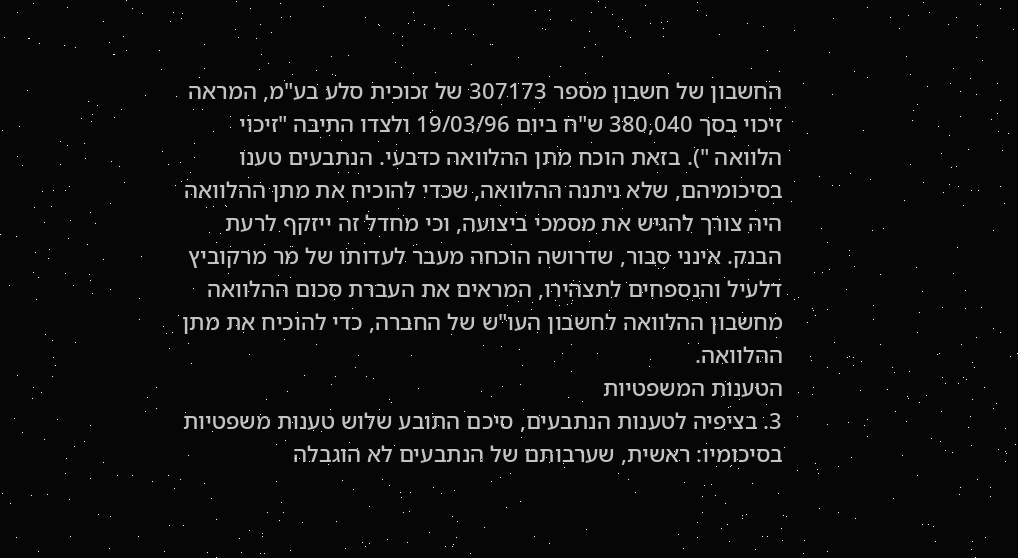החשבון של חשבון מספר 307173 של זכוכית סלע בע"מ, המראה זיכוי בסך 380,040 ש"ח ביום 19/03/96 ולצדו התיבה "זיכוי הלוואה "). בזאת הוכח מתן ההלוואה כדבעי. הנתבעים טענו בסיכומיהם, שלא ניתנה ההלוואה, שכדי להוכיח את מתן ההלוואה היה צורך להגיש את מסמכי ביצועה, וכי מחדל זה ייזקף לרעת הבנק. אינני סבור, שדרושה הוכחה מעבר לעדותו של מר מרקוביץ דלעיל והנספחים לתצהירו, המראים את העברת סכום ההלוואה מחשבון ההלוואה לחשבון העו"ש של החברה, כדי להוכיח את מתן ההלוואה.
הטענות המשפטיות
3. בציפיה לטענות הנתבעים, סיכם התובע שלוש טענות משפטיות בסיכומיו: ראשית, שערבותם של הנתבעים לא הוגבלה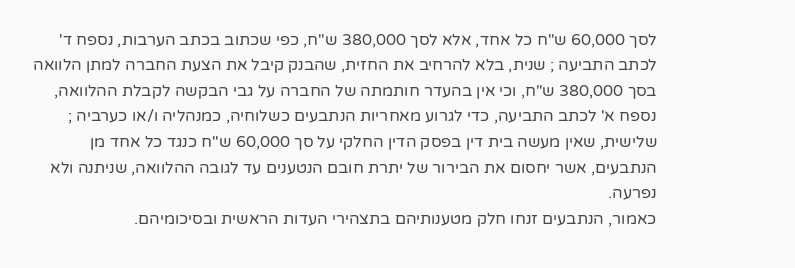לסך 60,000 ש"ח כל אחד, אלא לסך 380,000 ש"ח, כפי שכתוב בכתב הערבות, נספח ד' לכתב התביעה ; שנית, בלא להרחיב את החזית, שהבנק קיבל את הצעת החברה למתן הלוואה בסך 380,000 ש"ח, וכי אין בהעדר חותמתה של החברה על גבי הבקשה לקבלת ההלוואה, נספח א' לכתב התביעה, כדי לגרוע מאחריות הנתבעים כשלוחיה, כמנהליה ו/או כערביה ; שלישית, שאין מעשה בית דין בפסק הדין החלקי על סך 60,000 ש"ח כנגד כל אחד מן הנתבעים, אשר יחסום את הבירור של יתרת חובם הנטענים עד לגובה ההלוואה, שניתנה ולא נפרעה.
כאמור, הנתבעים זנחו חלק מטענותיהם בתצהירי העדות הראשית ובסיכומיהם.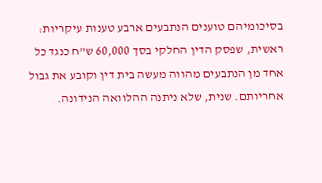בסיכומיהם טוענים הנתבעים ארבע טענות עיקריות: ראשית, שפסק הדין החלקי בסך 60,000 ש"ח כנגד כל אחד מן הנתבעים מהווה מעשה בית דין וקובע את גבול אחריותם. שנית, שלא ניתנה ההלוואה הנידונה.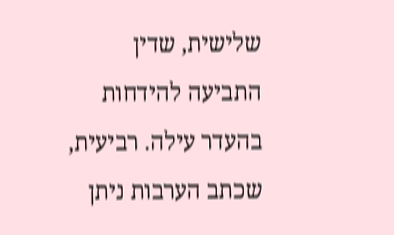שלישית, שדין התביעה להידחות בהעדר עילה. רביעית, שכתב הערבות ניתן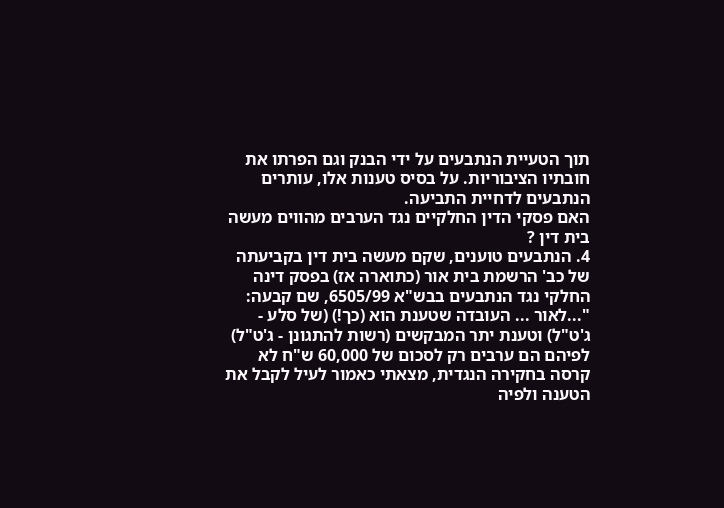תוך הטעיית הנתבעים על ידי הבנק וגם הפרתו את חובתיו הציבוריות. על בסיס טענות אלו, עותרים הנתבעים לדחיית התביעה.
האם פסקי הדין החלקיים נגד הערבים מהווים מעשה בית דין ?
4. הנתבעים טוענים, שקם מעשה בית דין בקביעתה של כב' הרשמת בית אור (כתוארה אז) בפסק דינה החלקי נגד הנתבעים בבש"א 6505/99, שם קבעה: "...לאור ... העובדה שטענת הוא (כך!) (של סלע - ג'ט"ל) וטענת יתר המבקשים (רשות להתגונן - ג'ט"ל) לפיהם הם ערבים רק לסכום של 60,000 ש"ח לא קרסה בחקירה הנגדית, מצאתי כאמור לעיל לקבל את הטענה ולפיה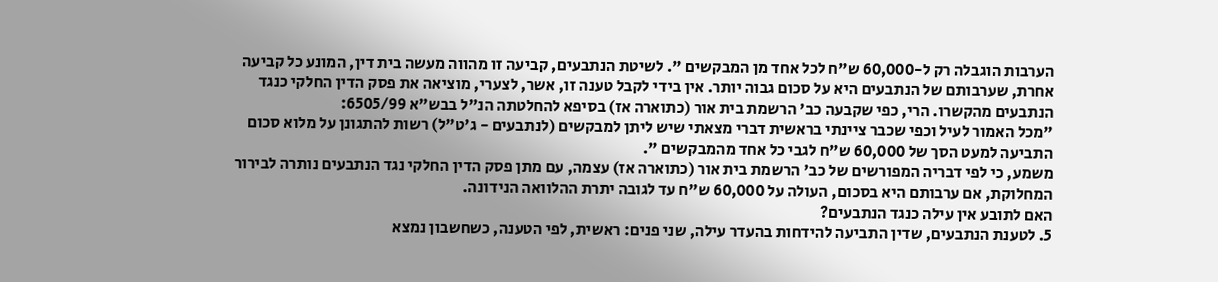הערבות הוגבלה רק ל-60,000 ש"ח לכל אחד מן המבקשים ". לשיטת הנתבעים, קביעה זו מהווה מעשה בית דין, המונע כל קביעה אחרת, שערבותם של הנתבעים היא על סכום גבוה יותר. אין בידי לקבל טענה זו, אשר, לצערי, מוציאה את פסק הדין החלקי כנגד הנתבעים מהקשרו. הרי, כפי שקבעה כב' הרשמת בית אור (כתוארה אז) בסיפא להחלטתה הנ"ל בבש"א 6505/99:
"מכל האמור לעיל וכפי שכבר ציינתי בראשית דברי מצאתי שיש ליתן למבקשים (לנתבעים - ג'ט"ל) רשות להתגונן על מלוא סכום התביעה למעט הסך של 60,000 ש"ח לגבי כל אחד מהמבקשים ".
משמע, כי לפי דבריה המפורשים של כב' הרשמת בית אור (כתוארה אז) עצמה, עם מתן פסק הדין החלקי נגד הנתבעים נותרה לבירור המחלוקת, אם ערבותם היא בסכום, העולה על 60,000 ש"ח עד לגובה יתרת ההלוואה הנידונה.
האם לתובע אין עילה כנגד הנתבעים?
5. לטענת הנתבעים, שדין התביעה להידחות בהעדר עילה, שני פנים: ראשית, לפי הטענה, כשחשבון נמצא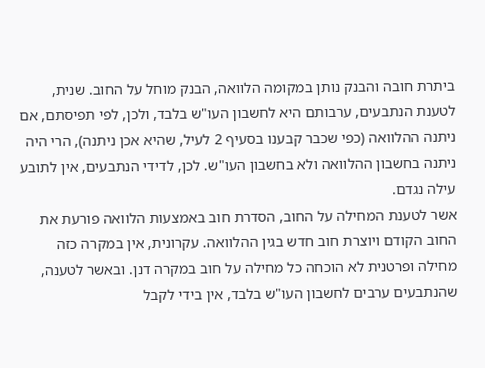ביתרת חובה והבנק נותן במקומה הלוואה, הבנק מוחל על החוב. שנית, לטענת הנתבעים, ערבותם היא לחשבון העו"ש בלבד, ולכן, לפי תפיסתם, אם ניתנה ההלוואה (כפי שכבר קבענו בסעיף 2 לעיל, שהיא אכן ניתנה), הרי היה ניתנה בחשבון ההלוואה ולא בחשבון העו"ש. לכן, לדידי הנתבעים, אין לתובע עילה נגדם.
אשר לטענת המחילה על החוב, הסדרת חוב באמצעות הלוואה פורעת את החוב הקודם ויוצרת חוב חדש בגין ההלוואה. עקרונית, אין במקרה כזה מחילה ופרטנית לא הוכחה כל מחילה על חוב במקרה דנן. ובאשר לטענה, שהנתבעים ערבים לחשבון העו"ש בלבד, אין בידי לקבל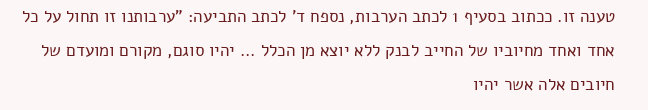טענה זו. ככתוב בסעיף 1 לכתב הערבות, נספח ד' לכתב התביעה: "ערבותנו זו תחול על כל אחד ואחד מחיוביו של החייב לבנק ללא יוצא מן הכלל ... יהיו סוגם, מקורם ומועדם של חיובים אלה אשר יהיו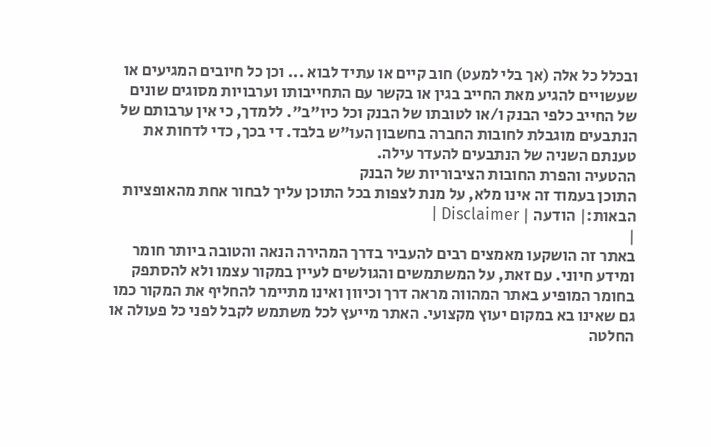ובכלל כל אלה (אך בלי למעט) חוב קיים או עתיד לבוא ... וכן כל חיובים המגיעים או שעשויים להגיע מאת החייב בגין או בקשר עם התחייבותו וערבויות מסוגים שונים של החייב כלפי הבנק ו/או לטובתו של הבנק וכל כיו"ב". ללמדך, כי אין ערבותם של הנתבעים מוגבלת לחובות החברה בחשבון העו"ש בלבד. די בכך, כדי לדחות את טענתם השניה של הנתבעים להעדר עילה.
ההטעיה והפרת החובות הציבוריות של הבנק
התוכן בעמוד זה אינו מלא, על מנת לצפות בכל התוכן עליך לבחור אחת מהאופציות הבאות:| הודעה | Disclaimer |
|
באתר זה הושקעו מאמצים רבים להעביר בדרך המהירה הנאה והטובה ביותר חומר ומידע חיוני. עם זאת, על המשתמשים והגולשים לעיין במקור עצמו ולא להסתפק בחומר המופיע באתר המהווה מראה דרך וכיוון ואינו מתיימר להחליף את המקור כמו גם שאינו בא במקום יעוץ מקצועי. האתר מייעץ לכל משתמש לקבל לפני כל פעולה או החלטה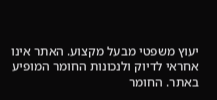יעוץ משפטי מבעל מקצוע. האתר אינו אחראי לדיוק ולנכונות החומר המופיע באתר. החומר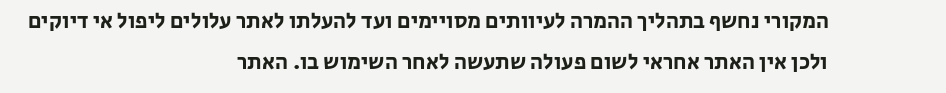המקורי נחשף בתהליך ההמרה לעיוותים מסויימים ועד להעלתו לאתר עלולים ליפול אי דיוקים ולכן אין האתר אחראי לשום פעולה שתעשה לאחר השימוש בו. האתר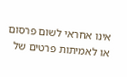אינו אחראי לשום פרסום או לאמיתות פרטים של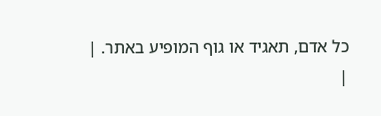כל אדם, תאגיד או גוף המופיע באתר. |
|